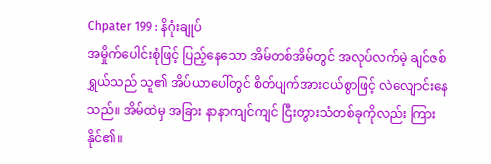Chpater 199 : နိဂုံးချုပ်
အမှိုက်ပေါင်းစုံဖြင့် ပြည့်နေသော အိမ်တစ်အိမ်တွင် အလုပ်လက်မဲ့ ချင်ဇစ်ရွှယ်သည် သူ၏ အိပ်ယာပေါ်တွင် စိတ်ပျက်အားငယ်စွာဖြင့် လဲလျောင်းနေသည်။ အိမ်ထဲမှ အခြား နာနာကျင်ကျင် ငြီးတွားသံတစ်ခုကိုလည်း ကြားနိုင်၏။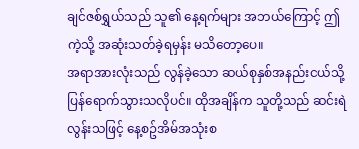ချင်ဇစ်ရွှယ်သည် သူ၏ နေ့ရက်များ အဘယ်ကြောင့် ဤကဲ့သို့ အဆုံးသတ်ခဲ့ရမှန်း မသိတော့ပေ။
အရာအားလုံးသည် လွန်ခဲ့သော ဆယ်စုနှစ်အနည်းငယ်သို့ ပြန်ရောက်သွားသလိုပင်။ ထိုအချိန်က သူတို့သည် ဆင်းရဲလွန်းသဖြင့် နေ့စဥ်အိမ်အသုံးစ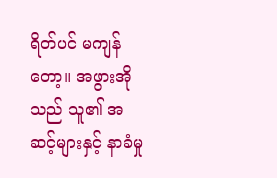ရိတ်ပင် မကျန်တော့။ အဖွားအိုသည် သူ၏ အဆင့်များနှင့် နာခံမှု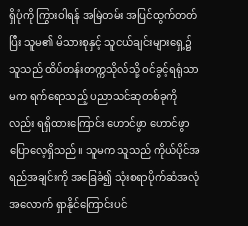ရှိပုံကို ကြွားဝါရန် အမြဲတမ်း အပြင်ထွက်တတ်ပြီး သူမ၏ မိသားစုနှင့် သူငယ်ချင်းများရှေ့၌ သူသည် ထိပ်တန်းတက္ကသိုလ်သို့ ဝင်ခွင့်ရရုံသာမက ရက်ရောသည့် ပညာသင်ဆုတစ်ခုကိုလည်း ရရှိထားကြောင်း ဟောင်ဖွာ ဟောင်ဖွာ ပြောလေ့ရှိသည်။ သူမက သူသည် ကိုယ်ပိုင်အရည်အချင်းကို အခြေခံ၍ သုံးစရာပိုက်ဆံအလုံအလောက် ရှာနိုင်ကြောင်းပင်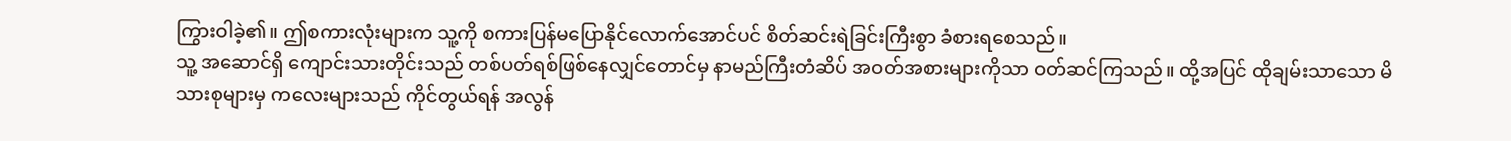ကြွားဝါခဲ့၏။ ဤစကားလုံးများက သူ့ကို စကားပြန်မပြောနိုင်လောက်အောင်ပင် စိတ်ဆင်းရဲခြင်းကြီးစွာ ခံစားရစေသည်။
သူ့ အဆောင်ရှိ ကျောင်းသားတိုင်းသည် တစ်ပတ်ရစ်ဖြစ်နေလျှင်တောင်မှ နာမည်ကြီးတံဆိပ် အဝတ်အစားများကိုသာ ဝတ်ဆင်ကြသည်။ ထို့အပြင် ထိုချမ်းသာသော မိသားစုများမှ ကလေးများသည် ကိုင်တွယ်ရန် အလွန်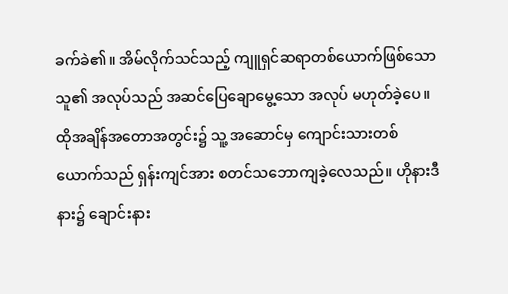ခက်ခဲ၏။ အိမ်လိုက်သင်သည့် ကျူရှင်ဆရာတစ်ယောက်ဖြစ်သော သူ၏ အလုပ်သည် အဆင်ပြေချောမွေ့သော အလုပ် မဟုတ်ခဲ့ပေ။
ထိုအချိန်အတောအတွင်း၌ သူ့ အဆောင်မှ ကျောင်းသားတစ်ယောက်သည် ရှန်းကျင်အား စတင်သဘောကျခဲ့လေသည်။ ဟိုနားဒီနား၌ ချောင်းနား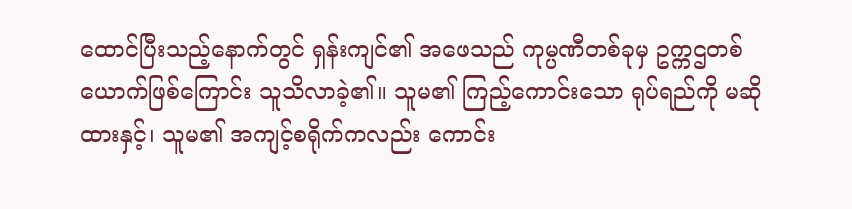ထောင်ပြီးသည့်နောက်တွင် ရှန်းကျင်၏ အဖေသည် ကုမ္ပဏီတစ်ခုမှ ဥက္ကဌတစ်ယောက်ဖြစ်ကြောင်း သူသိလာခဲ့၏။ သူမ၏ ကြည့်ကောင်းသော ရုပ်ရည်ကို မဆိုထားနှင့်၊ သူမ၏ အကျင့်စရိုက်ကလည်း ကောင်း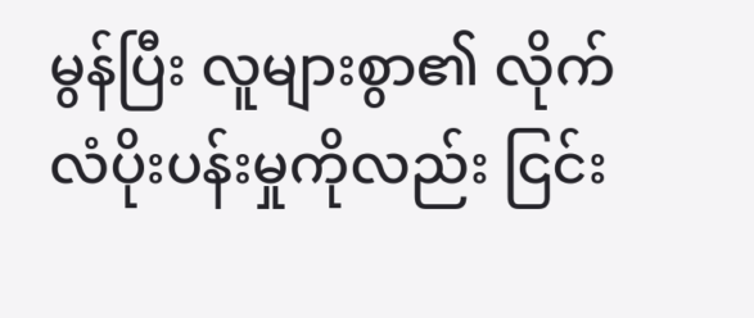မွန်ပြီး လူများစွာ၏ လိုက်လံပိုးပန်းမှုကိုလည်း ငြင်း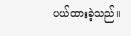ပယ်ထားခဲ့သည်။